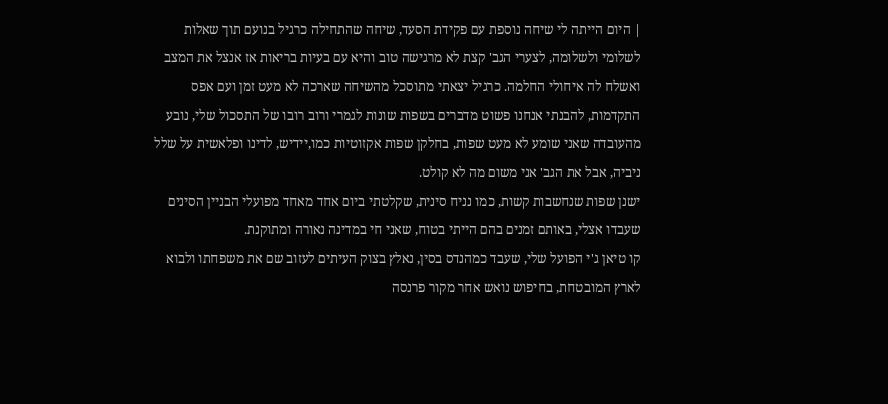| היום הייתה לי שיחה נוספת עם פקידת הסעד, שיחה שהתחילה כרגיל בנועם תוך שאלות לשלומי ולשלומה, לצערי הגב' קצת לא מרגישה טוב והיא עם בעיות בריאות אז אנצל את המצב ואשלח לה איחולי החלמה. כרגיל יצאתי מתוסכל מהשיחה שארכה לא מעט זמן ועם אפס התקדמות, להבנתי אנחנו פשוט מדברים בשפות שונות לגמרי ורוב רובו של התסכול שלי, נובע מהעובדה שאני שומע לא מעט שפות, בחלקן שפות אקזוטיות כמו,יידיש, לדינו ופלאשית על שלל ניביה, אבל את הגב' אני משום מה לא קולט.
ישנן שפות שנחשבות קשות, כמו נניח סינית, שקלטתי ביום אחד מאחד מפועלי הבניין הסינים שעבדו אצלי, באותם זמנים בהם הייתי בטוח, שאני חי במדינה נאורה ומתוקנת.
קו טיאן ג'י הפועל שלי, שעבד כמהנדס בסין, נאלץ בצוק העיתים לעזוב שם את משפחתו ולבוא לארץ המובטחת, בחיפוש נואש אחר מקור פרנסה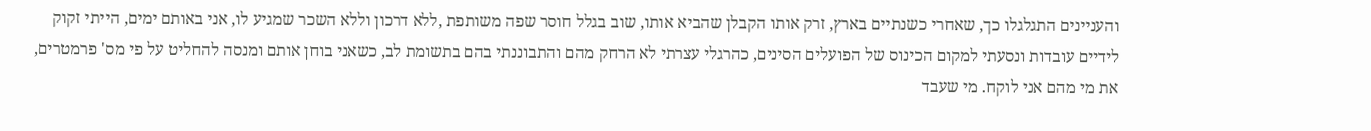והעניינים התגלגלו כך, שאחרי כשנתיים בארץ, זרק אותו הקבלן שהביא אותו, שוב בגלל חוסר שפה משותפת ,ללא דרכון וללא השכר שמגיע לו, אני באותם ימים, הייתי זקוק לידיים עובדות ונסעתי למקום הכינוס של הפועלים הסינים, כהרגלי עצרתי לא הרחק מהם והתבוננתי בהם בתשומת לב, כשאני בוחן אותם ומנסה להחליט על פי מס' פרמטרים, את מי מהם אני לוקח. מי שעבד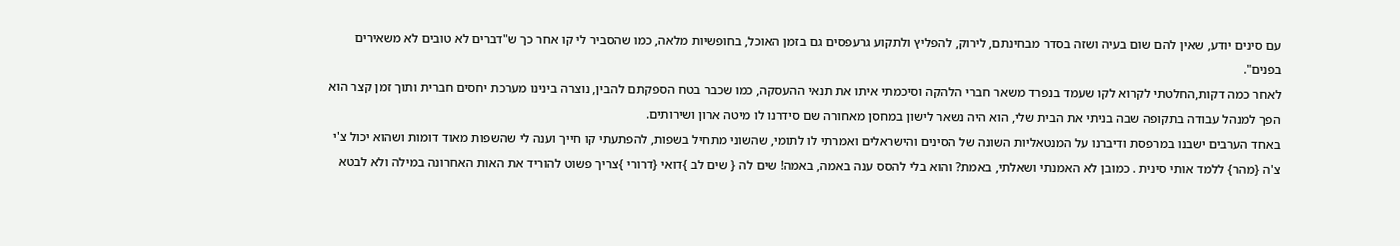עם סינים יודע, שאין להם שום בעיה ושזה בסדר מבחינתם, לירוק, להפליץ ולתקוע גרעפסים גם בזמן האוכל, בחופשיות מלאה, כמו שהסביר לי קו אחר כך ש"דברים לא טובים לא משאירים בפנים".
לאחר כמה דקות,החלטתי לקרוא לקו שעמד בנפרד משאר חברי הלהקה וסיכמתי איתו את תנאי ההעסקה, כמו שכבר בטח הספקתם להבין, נוצרה בינינו מערכת יחסים חברית ותוך זמן קצר הוא הפך למנהל עבודה בתקופה שבה בניתי את הבית שלי, הוא היה נשאר לישון במחסן מאחורה שם סידרנו לו מיטה ארון ושירותים.
באחד הערבים ישבנו במרפסת ודיברנו על המנטאליות השונה של הסינים והישראלים ואמרתי לו לתומי, שהשוני מתחיל בשפות, להפתעתי קו חייך וענה לי שהשפות מאוד דומות ושהוא יכול צ'י צ'ה {מהר} ללמד אותי סינית . כמובן לא האמנתי ושאלתי, באמת? והוא בלי להסס ענה באמה, באמה! שים לה { שים לב }דואי {דרורי }צריך פשוט להוריד את האות האחרונה במילה ולא לבטא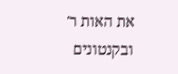את האות ר' ובקנטונים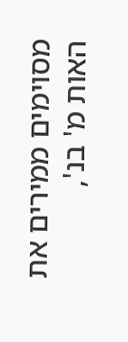מסוימים ממירים את האות מ' בנ',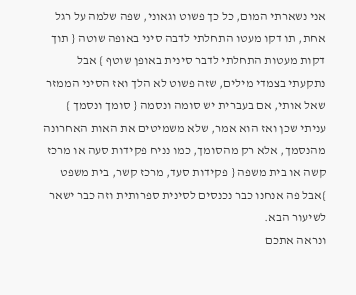אני נשארתי המום, כל כך פשוט וגאוני, שפה שלמה על רגל אחת, תו דקו מעטו התחלתי לדבה סיני באופה שוטה { תוך דקות מעטות התחלתי לדבר סינית באופן שוטף } אבל נתקעתי בצמדי מילים, שזה פשוט לא הלך ואז הסיני הממזר שאל אותי, אם בעברית יש סומה ונסמה { סומך ונסמך } עניתי שכן ואז הוא אמר, שלא משמיטים את האות האחרונה מהנסמך, אלא רק מהסומך, כמו נניח פקידות סעה או מרכז קשה או בית משפה { פקידות סעד, מרכז קשר, בית משפט }אבל פה אנחנו כבר נכנסים לסינית ספרותית וזה כבר ישאר לשיעור הבא.
ונראה אתכם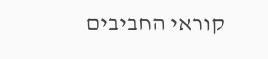קוראי החביבים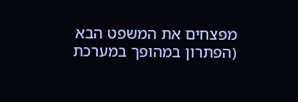מפצחים את המשפט הבא (הפתרון במהופך במערכת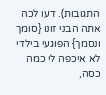התגובות). דעו לכה אתה הבני זונו {סומך ונסמך} הפוגעי בילדי לא איכפה לי כמה כסה,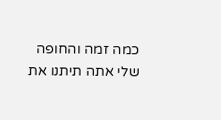כמה זמה והחופה שלי אתה תיתנו את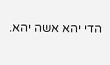הדי יהא אשה יהא.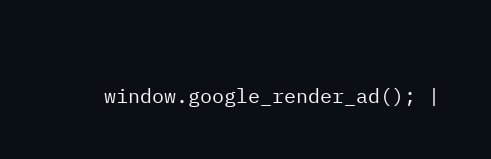window.google_render_ad(); |